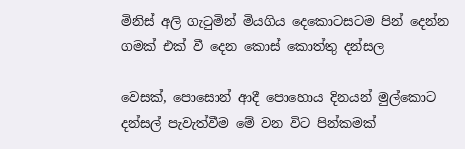මිනිස් අලි ගැටුමින් මියගිය දෙකොටසටම පින් දෙන්න ගමක් එක් වී දෙන කොස් කොත්තු දන්සල

වෙසක්, පොසොන් ආදී පොහොය දිනයන් මුල්කොට දන්සල් පැවැත්වීම මේ වන විට පින්කමක්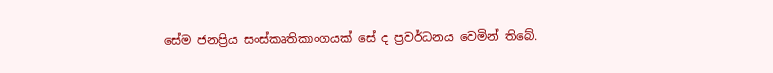සේම ජනප්‍රිය සංස්කෘතිකාංගයක් සේ ද ප්‍රවර්ධනය වෙමින් තිබේ.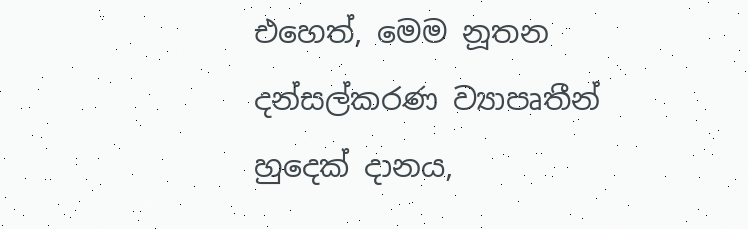එහෙත්, මෙම නූතන දන්සල්කරණ ව්‍යාපෘතීන් හුදෙක් දානය,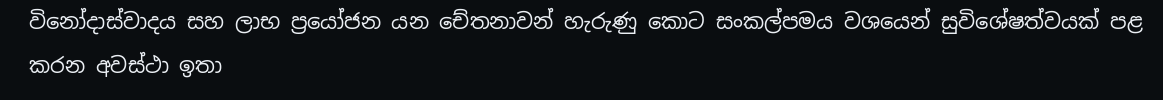විනෝදාස්වාදය සහ ලාභ ප්‍රයෝජන යන චේතනාවන් හැරුණු කොට සංකල්පමය වශයෙන් සුවිශේෂත්වයක් පළ කරන අවස්ථා ඉතා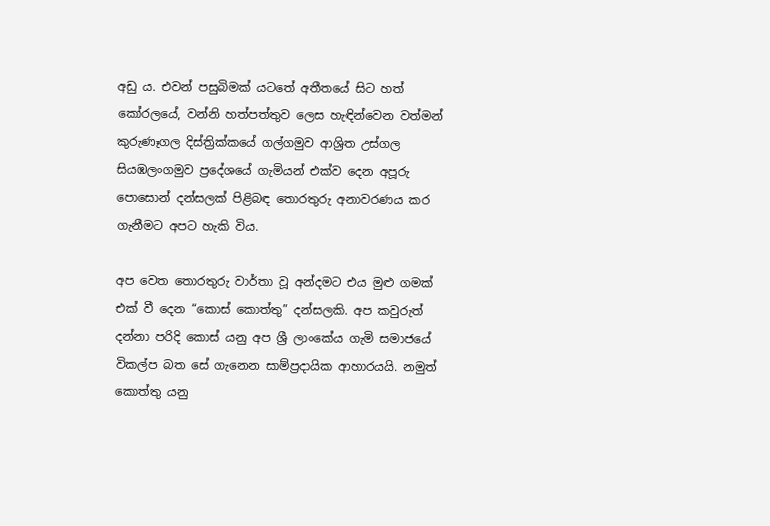අඩු ය. එවන් පසුබිමක් යටතේ අතීතයේ සිට හත් කෝරලයේ, වන්නි හත්පත්තුව ලෙස හැඳින්වෙන වත්මන් කුරුණෑගල දිස්ත්‍රික්කයේ ගල්ගමුව ආශ්‍රිත උස්ගල සියඹලංගමුව ප්‍රදේශයේ ගැමියන් එක්ව දෙන අපූරු පොසොන් දන්සලක් පිළිබඳ තොරතුරු අනාවරණය කර ගැනීමට අපට හැකි විය.

අප වෙත තොරතුරු වාර්තා වූ අන්දමට එය මුළු ගමක් එක් වී දෙන “කොස් කොත්තු” දන්සලකි. අප කවුරුත් දන්නා පරිදි කොස් යනු අප ශ්‍රී ලාංකේය ගැමි සමාජයේ විකල්ප බත සේ ගැනෙන සාම්ප්‍රදායික ආහාරයයි. නමුත් කොත්තු යනු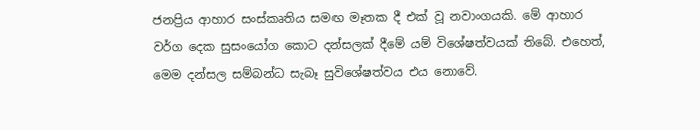ජනප්‍රිය ආහාර සංස්කෘතිය සමඟ මෑතක දී එක් වූ නවාංගයකි. මේ ආහාර වර්ග දෙක සුසංයෝග කොට දන්සලක් දීමේ යම් විශේෂත්වයක් තිබේ. එහෙත්, මෙම දන්සල සම්බන්ධ සැබෑ සුවිශේෂත්වය එය නොවේ.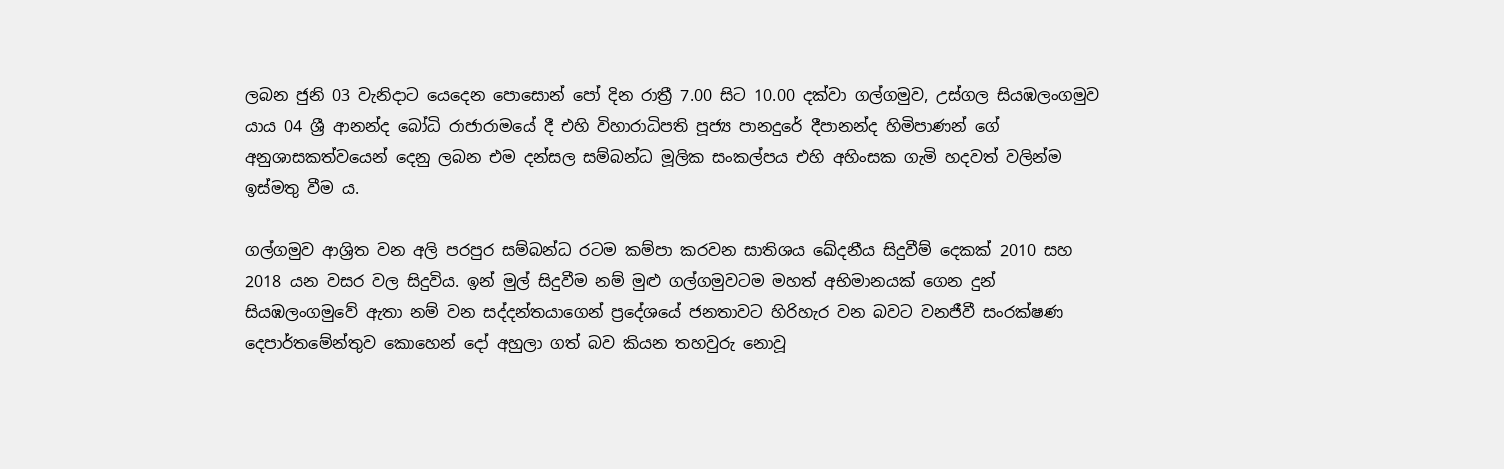ලබන ජුනි 03 වැනිදාට යෙදෙන පොසොන් පෝ දින රාත්‍රී 7.00 සිට 10.00 දක්වා ගල්ගමුව, උස්ගල සියඹලංගමුව යාය 04 ශ්‍රී ආනන්ද බෝධි රාජාරාමයේ දී එහි විහාරාධිපති පූජ්‍ය පානදුරේ දීපානන්ද හිමිපාණන් ගේ අනුශාසකත්වයෙන් දෙනු ලබන එම දන්සල සම්බන්ධ මූලික සංකල්පය එහි අහිංසක ගැමි හදවත් වලින්ම ඉස්මතු වීම ය.

ගල්ගමුව ආශ්‍රිත වන අලි පරපුර සම්බන්ධ රටම කම්පා කරවන සාතිශය ඛේදනීය සිදුවීම් දෙකක් 2010 සහ 2018 යන වසර වල සිදුවිය. ඉන් මුල් සිදුවීම නම් මුළු ගල්ගමුවටම මහත් අභිමානයක් ගෙන දුන් සියඹලංගමුවේ ඇතා නම් වන සද්දන්තයාගෙන් ප්‍රදේශයේ ජනතාවට හිරිහැර වන බවට වනජීවී සංරක්ෂණ දෙපාර්තමේන්තුව කොහෙන් දෝ අහුලා ගත් බව කියන තහවුරු නොවූ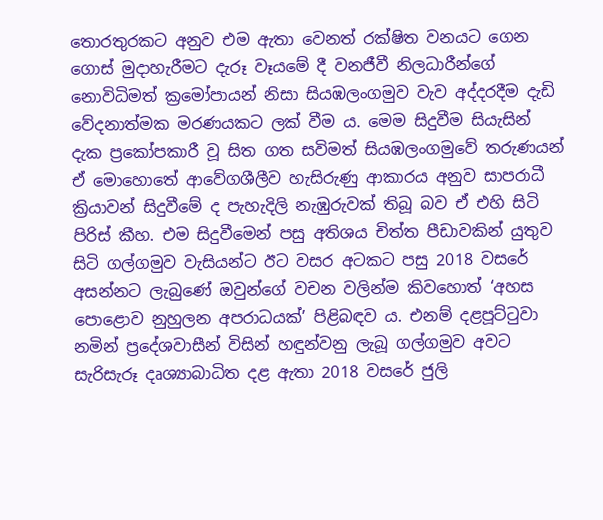තොරතුරකට අනුව එම ඇතා වෙනත් රක්ෂිත වනයට ගෙන ගොස් මුදාහැරීමට දැරූ වෑයමේ දී වනජීවී නිලධාරීන්ගේ නොවිධිමත් ක්‍රමෝපායන් නිසා සියඹලංගමුව වැව අද්දරදීම දැඩි වේදනාත්මක මරණයකට ලක් වීම ය. මෙම සිදුවීම සියැසින් දැක ප්‍රකෝපකාරී වූ සිත ගත සවිමත් සියඹලංගමුවේ තරුණයන් ඒ මොහොතේ ආවේගශීලීව හැසිරුණු ආකාරය අනුව සාපරාධී ක්‍රියාවන් සිදුවීමේ ද පැහැදිලි නැඹුරුවක් තිබූ බව ඒ එහි සිටි පිරිස් කීහ. එම සිදුවීමෙන් පසු අතිශය චිත්ත පීඩාවකින් යුතුව සිටි ගල්ගමුව වැසියන්ට ඊට වසර අටකට පසු 2018 වසරේ අසන්නට ලැබුණේ ඔවුන්ගේ වචන වලින්ම කිවහොත් ‘අහස පොළොව නුහුලන අපරාධයක්’ පිළිබඳව ය. එනම් දළපූට්ටුවා නමින් ප්‍රදේශවාසීන් විසින් හඳුන්වනු ලැබූ ගල්ගමුව අවට සැරිසැරූ දෘශ්‍යාබාධිත දළ ඇතා 2018 වසරේ ජුලි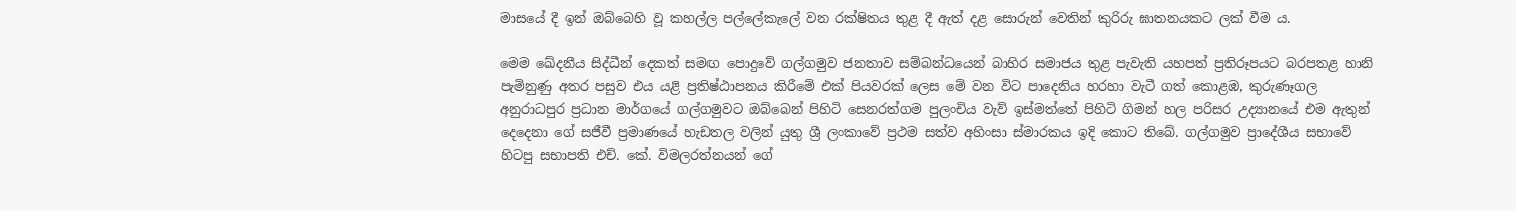මාසයේ දී ඉන් ඔබ්බෙහි වූ කහල්ල පල්ලේකැලේ වන රක්ෂිතය තුළ දී ඇත් දළ සොරුන් වෙතින් කුරිරු ඝාතනයකට ලක් වීම ය.

මෙම ඛේදනීය සිද්ධීන් දෙකත් සමඟ පොදුවේ ගල්ගමුව ජනතාව සම්බන්ධයෙන් බාහිර සමාජය තුළ පැවැති යහපත් ප්‍රතිරූපයට බරපතළ හානි පැමිනුණු අතර පසුව එය යළි ප්‍රතිෂ්ඨාපනය කිරීමේ එක් පියවරක් ලෙස මේ වන විට පාදෙනිය හරහා වැටී ගත් කොළඹ, කුරුණෑගල අනුරාධපුර ප්‍රධාන මාර්ගයේ ගල්ගමුවට ඔබ්බෙන් පිහිටි සෙනරත්ගම පුලංචිය වැව් ඉස්මත්තේ පිහිටි ගිමන් හල පරිසර උද්‍යානයේ එම ඇතුන් දෙදෙනා ගේ සජීවී ප්‍රමාණයේ හැඩතල වලින් යුතු ශ්‍රී ලංකාවේ ප්‍රථම සත්ව අහිංසා ස්මාරකය ඉදි කොට තිබේ. ගල්ගමුව ප්‍රාදේශීය සභාවේ හිටපු සභාපති එච්. කේ. විමලරත්නයන් ගේ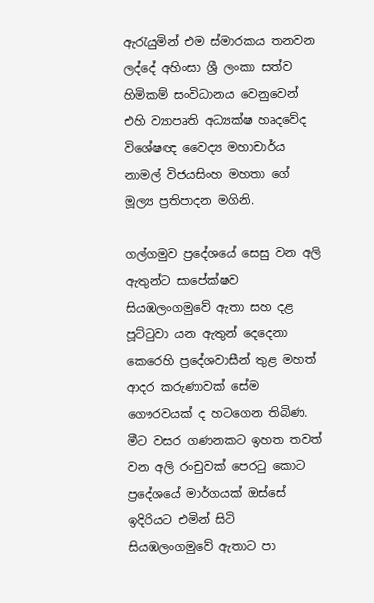ඇරැයුමින් එම ස්මාරකය තනවන ලද්දේ අහිංසා ශ්‍රී ලංකා සත්ව හිමිකම් සංවිධානය වෙනුවෙන් එහි ව්‍යාපෘති අධ්‍යක්ෂ හෘදවේද විශේෂඥ වෛද්‍ය මහාචාර්ය නාමල් විජයසිංහ මහතා ගේ මූල්‍ය ප්‍රතිපාදන මගිනි.

ගල්ගමුව ප්‍රදේශයේ සෙසු වන අලි ඇතුන්ට සාපේක්ෂව සියඹලංගමුවේ ඇතා සහ දළ පූට්ටුවා යන ඇතුන් දෙදෙනා කෙරෙහි ප්‍රදේශවාසීන් තුළ මහත් ආදර කරුණාවක් සේම ගෞරවයක් ද හටගෙන තිබිණ. මීට වසර ගණනකට ඉහත තවත් වන අලි රංචුවක් පෙරටු කොට ප්‍රදේශයේ මාර්ගයක් ඔස්සේ ඉදිරියට එමින් සිටි සියඹලංගමුවේ ඇතාට පා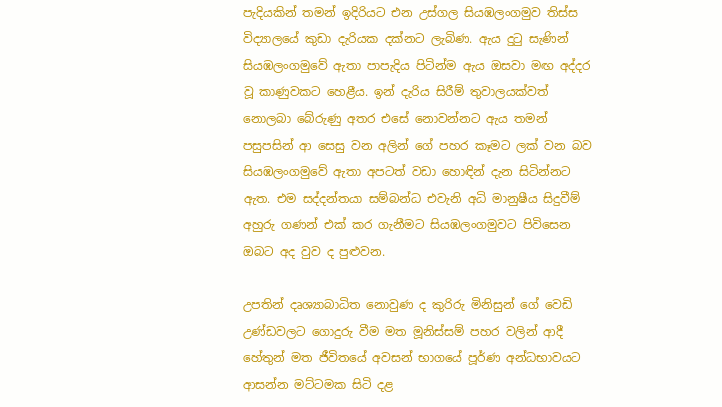පැදියකින් තමන් ඉදිරියට එන උස්ගල සියඹලංගමුව තිස්ස විද්‍යාලයේ කුඩා දැරියක දක්නට ලැබිණ. ඇය දුටු සැණින් සියඹලංගමුවේ ඇතා පාපැදිය පිටින්ම ඇය ඔසවා මඟ අද්දර වූ කාණුවකට හෙළීය. ඉන් දැරිය සිරීම් තුවාලයක්වත් නොලබා බේරුණු අතර එසේ නොවන්නට ඇය තමන් පසුපසින් ආ සෙසු වන අලින් ගේ පහර කෑමට ලක් වන බව සියඹලංගමුවේ ඇතා අපටත් වඩා හොඳින් දැන සිටින්නට ඇත. එම සද්දන්තයා සම්බන්ධ එවැනි අධි මානුෂීය සිදුවීම් අහුරු ගණන් එක් කර ගැනීමට සියඹලංගමුවට පිවිසෙන ඔබට අද වුව ද පුළුවන.

උපතින් දෘශ්‍යාබාධිත නොවුණ ද කුරිරු මිනිසුන් ගේ වෙඩි උණ්ඩවලට ගොදුරු වීම මත මූනිස්සම් පහර වලින් ආදී හේතුන් මත ජීවිතයේ අවසන් භාගයේ පූර්ණ අන්ධභාවයට ආසන්න මට්ටමක සිටි දළ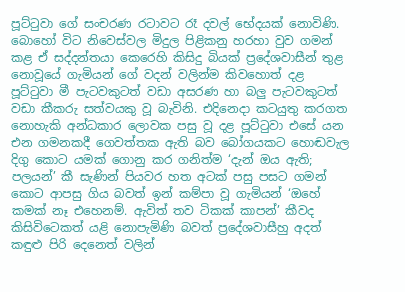පූට්ටුවා ගේ සංචරණ රටාවට රෑ දවල් භේදයක් නොවිණි. බොහෝ විට නිවෙස්වල මිදුල පිළිකනු හරහා වුව ගමන් කළ ඒ සද්දන්තයා කෙරෙහි කිසිදු බියක් ප්‍රදේශවාසීන් තුළ නොවූයේ ගැමියන් ගේ වදන් වලින්ම කිවහොත් දළ පූට්ටුවා මී පැටවකුටත් වඩා අසරණ හා බලු පැටවකුටත් වඩා කීකරු සත්වයකු වූ බැවිනි. එදිනෙදා කටයුතු කරගත නොහැකි අන්ධකාර ලොවක පසු වූ දළ පූට්ටුවා එසේ යන එන ගමනකදී ගෙවත්තක ඇති බව බෝගයකට හොඬවැල දිගු කොට යමක් ගොනු කර ගනිත්ම ‘දැන් ඔය ඇති; පලයන්’ කී සැණින් පියවර හත අටක් පසු පසට ගමන් කොට ආපසු ගිය බවත් ඉන් කම්පා වූ ගැමියන් ‘ඔහේ කමක් නෑ එහෙනම්. ඇවිත් තව ටිකක් කාපන්’ කීවද කිසිවිටෙකත් යළි නොපැමිණි බවත් ප්‍රදේශවාසීහු අදත් කඳුළු පිරි දෙනෙත් වලින්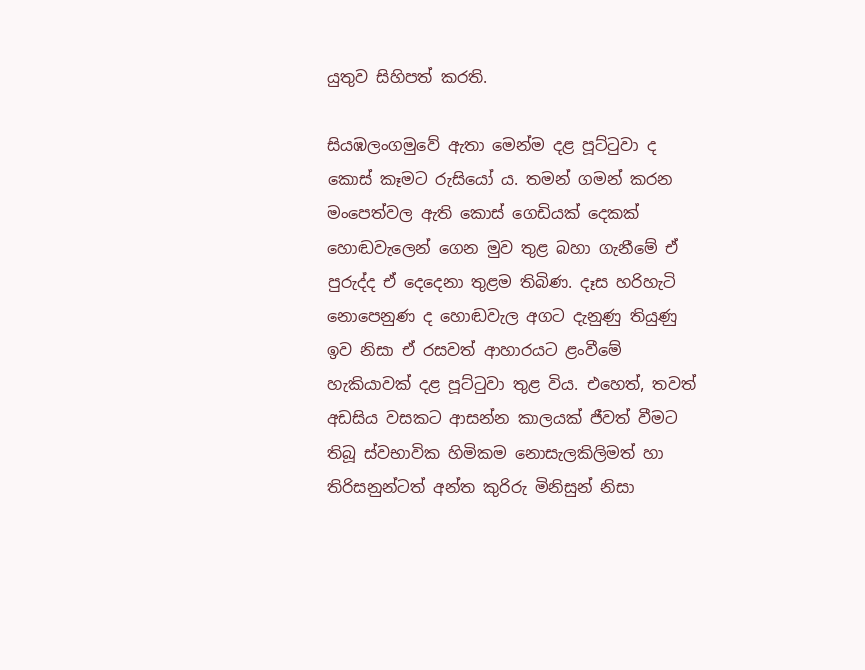යුතුව සිහිපත් කරති.

සියඹලංගමුවේ ඇතා මෙන්ම දළ පූට්ටුවා ද කොස් කෑමට රුසියෝ ය. තමන් ගමන් කරන මංපෙත්වල ඇති කොස් ගෙඩියක් දෙකක් හොඬවැලෙන් ගෙන මුව තුළ බහා ගැනීමේ ඒ පුරුද්ද ඒ දෙදෙනා තුළම තිබිණ. දෑස හරිහැටි නොපෙනුණ ද හොඬවැල අගට දැනුණු තියුණු ඉව නිසා ඒ රසවත් ආහාරයට ළංවීමේ හැකියාවක් දළ පූට්ටුවා තුළ විය. එහෙත්, තවත් අඩසිය වසකට ආසන්න කාලයක් ජීවත් වීමට තිබූ ස්වභාවික හිමිකම නොසැලකිලිමත් හා තිරිසනුන්ටත් අන්ත කුරිරු මිනිසුන් නිසා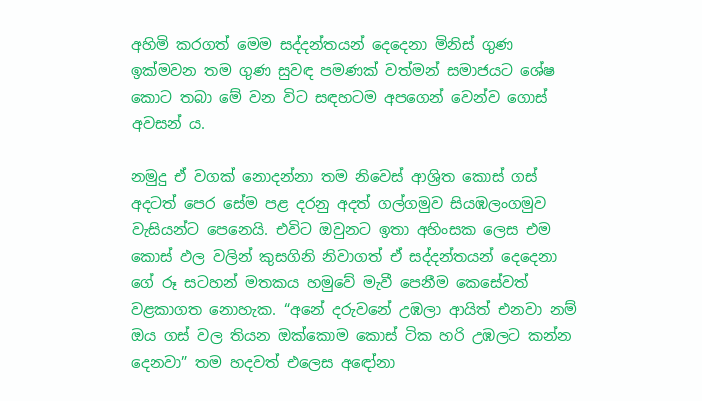අහිමි කරගත් මෙම සද්දන්තයන් දෙදෙනා මිනිස් ගුණ ඉක්මවන තම ගුණ සුවඳ පමණක් වත්මන් සමාජයට ශේෂ කොට තබා මේ වන විට සඳහටම අපගෙන් වෙන්ව ගොස් අවසන් ය.

නමුදු ඒ වගක් නොදන්නා තම නිවෙස් ආශ්‍රිත කොස් ගස් අදටත් පෙර සේම පළ දරනු අදත් ගල්ගමුව සියඹලංගමුව වැසියන්ට පෙනෙයි. එවිට ඔවුනට ඉතා අහිංසක ලෙස එම කොස් ඵල වලින් කුසගිනි නිවාගත් ඒ සද්දන්තයන් දෙදෙනා ගේ රූ සටහන් මතකය හමුවේ මැවී පෙනීම කෙසේවත් වළකාගත නොහැක. “අනේ දරුවනේ උඹලා ආයිත් එනවා නම් ඔය ගස් වල තියන ඔක්කොම කොස් ටික හරි උඹලට කන්න දෙනවා” තම හදවත් එලෙස අඳෝනා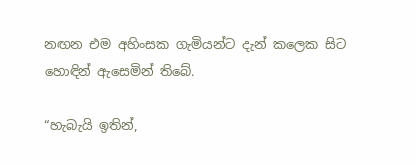නඟන එම අහිංසක ගැමියන්ට දැන් කලෙක සිට හොඳින් ඇසෙමින් තිබේ.

“හැබැයි ඉතින්,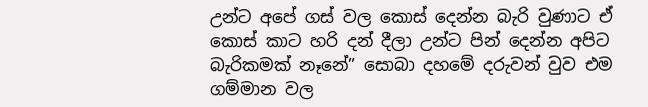උන්ට අපේ ගස් වල කොස් දෙන්න බැරි වුණාට ඒ කොස් කාට හරි දන් දීලා උන්ට පින් දෙන්න අපිට බැරිකමක් නෑනේ” සොබා දහමේ දරුවන් වුව එම ගම්මාන වල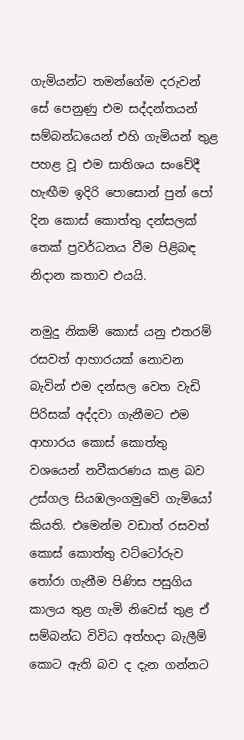ගැමියන්ට තමන්ගේම දරුවන් සේ පෙනුණු එම සද්දන්තයන් සම්බන්ධයෙන් එහි ගැමියන් තුළ පහළ වූ එම සාතිශය සංවේදී හැඟීම ඉදිරි පොසොන් පුන් පෝ දින කොස් කොත්තු දන්සලක් තෙක් ප්‍රවර්ධනය වීම පිළිබඳ නිදාන කතාව එයයි.

නමුදු නිකම් කොස් යනු එතරම් රසවත් ආහාරයක් නොවන බැවින් එම දන්සල වෙත වැඩි පිරිසක් අද්දවා ගැනීමට එම ආහාරය කොස් කොත්තු වශයෙන් නවීකරණය කළ බව උස්ගල සියඹලංගමුවේ ගැමියෝ කියති. එමෙන්ම වඩාත් රසවත් කොස් කොත්තු වට්ටෝරුව තෝරා ගැනීම පිණිස පසුගිය කාලය තුළ ගැමි නිවෙස් තුළ ඒ සම්බන්ධ විවිධ අත්හදා බැලීම් කොට ඇති බව ද දැන ගන්නට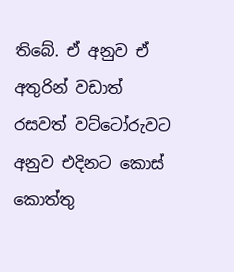තිබේ. ඒ අනුව ඒ අතුරින් වඩාත් රසවත් වට්ටෝරුවට අනුව එදිනට කොස් කොත්තු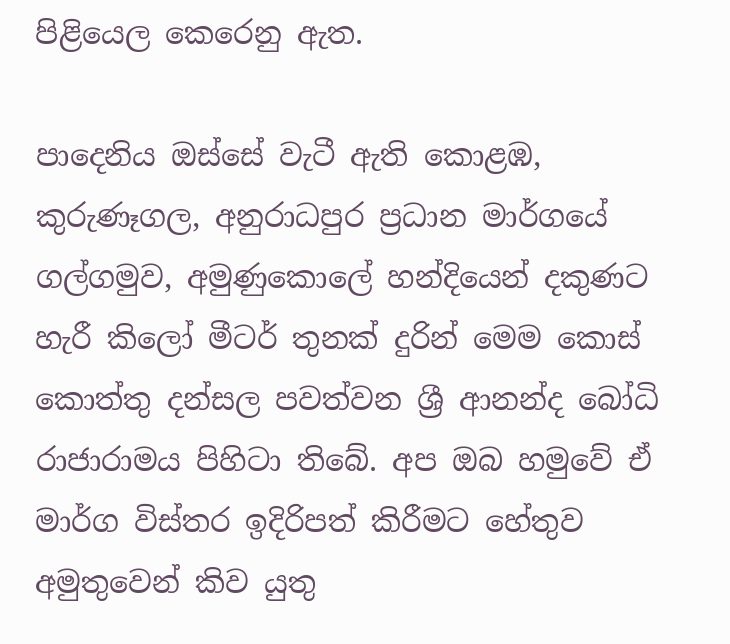පිළියෙල කෙරෙනු ඇත.

පාදෙනිය ඔස්සේ වැටී ඇති කොළඹ, කුරුණෑගල, අනුරාධපුර ප්‍රධාන මාර්ගයේ ගල්ගමුව, අමුණුකොලේ හන්දියෙන් දකුණට හැරී කිලෝ මීටර් තුනක් දුරින් මෙම කොස් කොත්තු දන්සල පවත්වන ශ්‍රී ආනන්ද බෝධි රාජාරාමය පිහිටා තිබේ. අප ඔබ හමුවේ ඒ මාර්ග විස්තර ඉදිරිපත් කිරීමට හේතුව අමුතුවෙන් කිව යුතු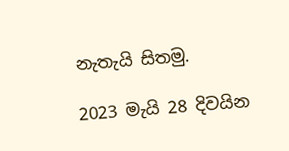නැතැයි සිතමු.

2023 මැයි 28 දිවයින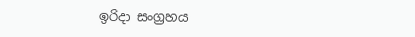ඉරිදා සංග්‍රහය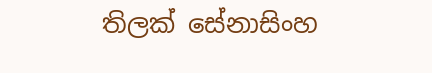තිලක් සේනාසිංහ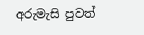අරුමැසි පුවත්